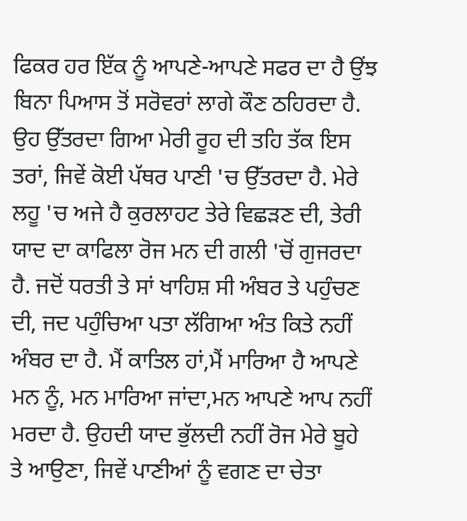ਫਿਕਰ ਹਰ ਇੱਕ ਨੂੰ ਆਪਣੇ-ਆਪਣੇ ਸਫਰ ਦਾ ਹੈ ਉਂਝ ਬਿਨਾ ਪਿਆਸ ਤੋਂ ਸਰੋਵਰਾਂ ਲਾਗੇ ਕੌਣ ਠਹਿਰਦਾ ਹੈ. ਉਹ ਉੱਤਰਦਾ ਗਿਆ ਮੇਰੀ ਰੂਹ ਦੀ ਤਹਿ ਤੱਕ ਇਸ ਤਰਾਂ, ਜਿਵੇਂ ਕੋਈ ਪੱਥਰ ਪਾਣੀ 'ਚ ਉੱਤਰਦਾ ਹੈ. ਮੇਰੇ ਲਹੂ 'ਚ ਅਜੇ ਹੈ ਕੁਰਲਾਹਟ ਤੇਰੇ ਵਿਛੜਣ ਦੀ, ਤੇਰੀ ਯਾਦ ਦਾ ਕਾਫਿਲਾ ਰੋਜ ਮਨ ਦੀ ਗਲੀ 'ਚੋਂ ਗੁਜਰਦਾ ਹੈ. ਜਦੋਂ ਧਰਤੀ ਤੇ ਸਾਂ ਖਾਹਿਸ਼ ਸੀ ਅੰਬਰ ਤੇ ਪਹੁੰਚਣ ਦੀ, ਜਦ ਪਹੁੰਚਿਆ ਪਤਾ ਲੱਗਿਆ ਅੰਤ ਕਿਤੇ ਨਹੀਂ ਅੰਬਰ ਦਾ ਹੈ. ਮੈਂ ਕਾਤਿਲ ਹਾਂ,ਮੈਂ ਮਾਰਿਆ ਹੈ ਆਪਣੇ ਮਨ ਨੂੰ, ਮਨ ਮਾਰਿਆ ਜਾਂਦਾ,ਮਨ ਆਪਣੇ ਆਪ ਨਹੀਂ ਮਰਦਾ ਹੈ. ਉਹਦੀ ਯਾਦ ਭੁੱਲਦੀ ਨਹੀਂ ਰੋਜ ਮੇਰੇ ਬੂਹੇ ਤੇ ਆਉਣਾ, ਜਿਵੇਂ ਪਾਣੀਆਂ ਨੂੰ ਵਗਣ ਦਾ ਚੇਤਾ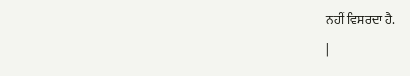ਨਹੀਂ ਵਿਸਰਦਾ ਹੈ.
|